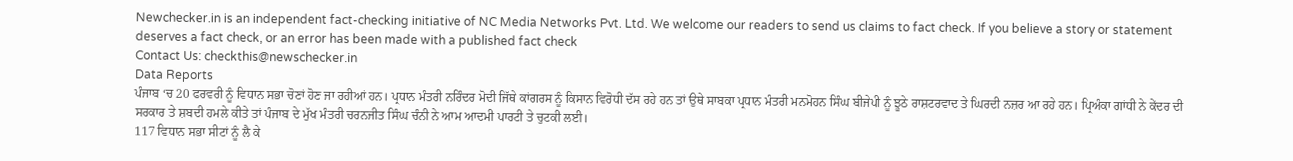Newchecker.in is an independent fact-checking initiative of NC Media Networks Pvt. Ltd. We welcome our readers to send us claims to fact check. If you believe a story or statement deserves a fact check, or an error has been made with a published fact check
Contact Us: checkthis@newschecker.in
Data Reports
ਪੰਜਾਬ ‘ਚ 20 ਫਰਵਰੀ ਨੂੰ ਵਿਧਾਨ ਸਭਾ ਚੋਣਾਂ ਹੋਣ ਜਾ ਰਹੀਆਂ ਹਨ। ਪ੍ਰਧਾਨ ਮੰਤਰੀ ਨਰਿੰਦਰ ਮੋਦੀ ਜਿੱਥੇ ਕਾਂਗਰਸ ਨੂੰ ਕਿਸਾਨ ਵਿਰੋਧੀ ਦੱਸ ਰਹੇ ਹਨ ਤਾਂ ਉਥੇ ਸਾਬਕਾ ਪ੍ਰਧਾਨ ਮੰਤਰੀ ਮਨਮੋਹਨ ਸਿੰਘ ਬੀਜੇਪੀ ਨੂੰ ਝੂਠੇ ਰਾਸ਼ਟਰਵਾਦ ਤੇ ਘਿਰਦੀ ਨਜ਼ਰ ਆ ਰਹੇ ਹਨ। ਪ੍ਰਿਅੰਕਾ ਗਾਂਧੀ ਨੇ ਕੇਂਦਰ ਦੀ ਸਰਕਾਰ ਤੇ ਸ਼ਬਦੀ ਹਮਲੇ ਕੀਤੇ ਤਾਂ ਪੰਜਾਬ ਦੇ ਮੁੱਖ ਮੰਤਰੀ ਚਰਨਜੀਤ ਸਿੰਘ ਚੰਨੀ ਨੇ ਆਮ ਆਦਮੀ ਪਾਰਟੀ ਤੇ ਚੁਟਕੀ ਲਈ।
117 ਵਿਧਾਨ ਸਭਾ ਸੀਟਾਂ ਨੂੰ ਲੈ ਕੇ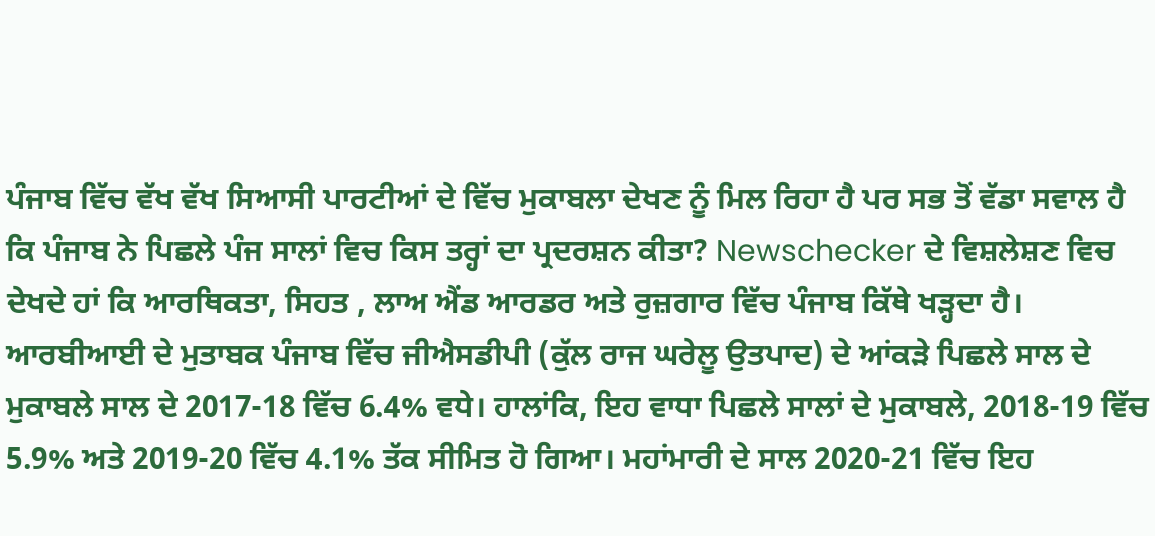ਪੰਜਾਬ ਵਿੱਚ ਵੱਖ ਵੱਖ ਸਿਆਸੀ ਪਾਰਟੀਆਂ ਦੇ ਵਿੱਚ ਮੁਕਾਬਲਾ ਦੇਖਣ ਨੂੰ ਮਿਲ ਰਿਹਾ ਹੈ ਪਰ ਸਭ ਤੋਂ ਵੱਡਾ ਸਵਾਲ ਹੈ ਕਿ ਪੰਜਾਬ ਨੇ ਪਿਛਲੇ ਪੰਜ ਸਾਲਾਂ ਵਿਚ ਕਿਸ ਤਰ੍ਹਾਂ ਦਾ ਪ੍ਰਦਰਸ਼ਨ ਕੀਤਾ? Newschecker ਦੇ ਵਿਸ਼ਲੇਸ਼ਣ ਵਿਚ ਦੇਖਦੇ ਹਾਂ ਕਿ ਆਰਥਿਕਤਾ, ਸਿਹਤ , ਲਾਅ ਐਂਡ ਆਰਡਰ ਅਤੇ ਰੁਜ਼ਗਾਰ ਵਿੱਚ ਪੰਜਾਬ ਕਿੱਥੇ ਖੜ੍ਹਦਾ ਹੈ।
ਆਰਬੀਆਈ ਦੇ ਮੁਤਾਬਕ ਪੰਜਾਬ ਵਿੱਚ ਜੀਐਸਡੀਪੀ (ਕੁੱਲ ਰਾਜ ਘਰੇਲੂ ਉਤਪਾਦ) ਦੇ ਆਂਕੜੇ ਪਿਛਲੇ ਸਾਲ ਦੇ ਮੁਕਾਬਲੇ ਸਾਲ ਦੇ 2017-18 ਵਿੱਚ 6.4% ਵਧੇ। ਹਾਲਾਂਕਿ, ਇਹ ਵਾਧਾ ਪਿਛਲੇ ਸਾਲਾਂ ਦੇ ਮੁਕਾਬਲੇ, 2018-19 ਵਿੱਚ 5.9% ਅਤੇ 2019-20 ਵਿੱਚ 4.1% ਤੱਕ ਸੀਮਿਤ ਹੋ ਗਿਆ। ਮਹਾਂਮਾਰੀ ਦੇ ਸਾਲ 2020-21 ਵਿੱਚ ਇਹ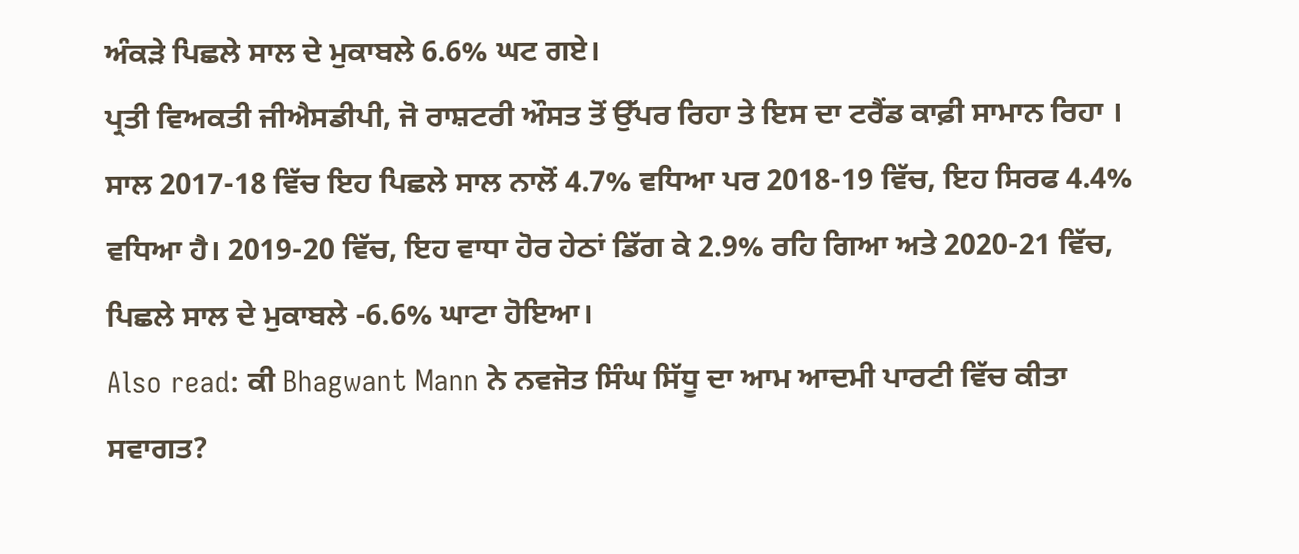ਅੰਕੜੇ ਪਿਛਲੇ ਸਾਲ ਦੇ ਮੁਕਾਬਲੇ 6.6% ਘਟ ਗਏ।
ਪ੍ਰਤੀ ਵਿਅਕਤੀ ਜੀਐਸਡੀਪੀ, ਜੋ ਰਾਸ਼ਟਰੀ ਔਸਤ ਤੋਂ ਉੱਪਰ ਰਿਹਾ ਤੇ ਇਸ ਦਾ ਟਰੈਂਡ ਕਾਫ਼ੀ ਸਾਮਾਨ ਰਿਹਾ । ਸਾਲ 2017-18 ਵਿੱਚ ਇਹ ਪਿਛਲੇ ਸਾਲ ਨਾਲੋਂ 4.7% ਵਧਿਆ ਪਰ 2018-19 ਵਿੱਚ, ਇਹ ਸਿਰਫ 4.4% ਵਧਿਆ ਹੈ। 2019-20 ਵਿੱਚ, ਇਹ ਵਾਧਾ ਹੋਰ ਹੇਠਾਂ ਡਿੱਗ ਕੇ 2.9% ਰਹਿ ਗਿਆ ਅਤੇ 2020-21 ਵਿੱਚ, ਪਿਛਲੇ ਸਾਲ ਦੇ ਮੁਕਾਬਲੇ -6.6% ਘਾਟਾ ਹੋਇਆ।
Also read: ਕੀ Bhagwant Mann ਨੇ ਨਵਜੋਤ ਸਿੰਘ ਸਿੱਧੂ ਦਾ ਆਮ ਆਦਮੀ ਪਾਰਟੀ ਵਿੱਚ ਕੀਤਾ ਸਵਾਗਤ?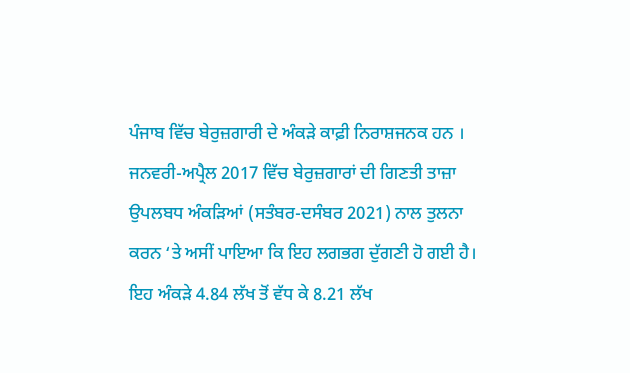ਪੰਜਾਬ ਵਿੱਚ ਬੇਰੁਜ਼ਗਾਰੀ ਦੇ ਅੰਕੜੇ ਕਾਫ਼ੀ ਨਿਰਾਸ਼ਜਨਕ ਹਨ । ਜਨਵਰੀ-ਅਪ੍ਰੈਲ 2017 ਵਿੱਚ ਬੇਰੁਜ਼ਗਾਰਾਂ ਦੀ ਗਿਣਤੀ ਤਾਜ਼ਾ ਉਪਲਬਧ ਅੰਕੜਿਆਂ (ਸਤੰਬਰ-ਦਸੰਬਰ 2021) ਨਾਲ ਤੁਲਨਾ ਕਰਨ ‘ਤੇ ਅਸੀਂ ਪਾਇਆ ਕਿ ਇਹ ਲਗਭਗ ਦੁੱਗਣੀ ਹੋ ਗਈ ਹੈ। ਇਹ ਅੰਕੜੇ 4.84 ਲੱਖ ਤੋਂ ਵੱਧ ਕੇ 8.21 ਲੱਖ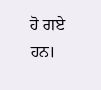ਹੋ ਗਏ ਹਨ।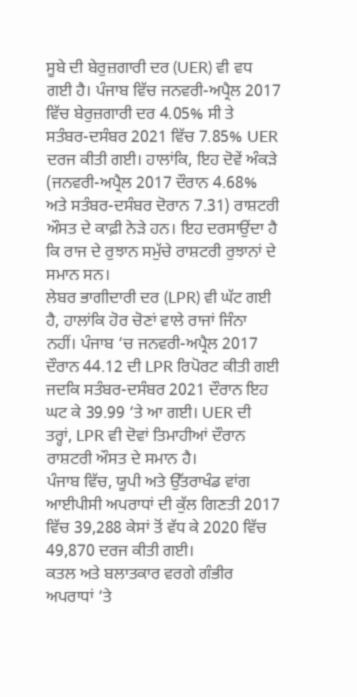ਸੂਬੇ ਦੀ ਬੇਰੁਜ਼ਗਾਰੀ ਦਰ (UER) ਵੀ ਵਧ ਗਈ ਹੈ। ਪੰਜਾਬ ਵਿੱਚ ਜਨਵਰੀ-ਅਪ੍ਰੈਲ 2017 ਵਿੱਚ ਬੇਰੁਜ਼ਗਾਰੀ ਦਰ 4.05% ਸੀ ਤੇ ਸਤੰਬਰ-ਦਸੰਬਰ 2021 ਵਿੱਚ 7.85% UER ਦਰਜ ਕੀਤੀ ਗਈ। ਹਾਲਾਂਕਿ, ਇਹ ਦੋਵੇਂ ਅੰਕੜੇ (ਜਨਵਰੀ-ਅਪ੍ਰੈਲ 2017 ਦੌਰਾਨ 4.68% ਅਤੇ ਸਤੰਬਰ-ਦਸੰਬਰ ਦੋਰਾਨ 7.31) ਰਾਸ਼ਟਰੀ ਔਸਤ ਦੇ ਕਾਫ਼ੀ ਨੇੜੇ ਹਨ। ਇਹ ਦਰਸਾਉਂਦਾ ਹੈ ਕਿ ਰਾਜ ਦੇ ਰੁਝਾਨ ਸਮੁੱਚੇ ਰਾਸ਼ਟਰੀ ਰੁਝਾਨਾਂ ਦੇ ਸਮਾਨ ਸਨ।
ਲੇਬਰ ਭਾਗੀਦਾਰੀ ਦਰ (LPR) ਵੀ ਘੱਟ ਗਈ ਹੈ, ਹਾਲਾਂਕਿ ਹੋਰ ਚੋਣਾਂ ਵਾਲੇ ਰਾਜਾਂ ਜਿੰਨਾ ਨਹੀਂ। ਪੰਜਾਬ ‘ਚ ਜਨਵਰੀ-ਅਪ੍ਰੈਲ 2017 ਦੌਰਾਨ 44.12 ਦੀ LPR ਰਿਪੋਰਟ ਕੀਤੀ ਗਈ ਜਦਕਿ ਸਤੰਬਰ-ਦਸੰਬਰ 2021 ਦੌਰਾਨ ਇਹ ਘਟ ਕੇ 39.99 ‘ਤੇ ਆ ਗਈ। UER ਦੀ ਤਰ੍ਹਾਂ, LPR ਵੀ ਦੋਵਾਂ ਤਿਮਾਹੀਆਂ ਦੌਰਾਨ ਰਾਸ਼ਟਰੀ ਔਸਤ ਦੇ ਸਮਾਨ ਹੈ।
ਪੰਜਾਬ ਵਿੱਚ, ਯੂਪੀ ਅਤੇ ਉੱਤਰਾਖੰਡ ਵਾਂਗ ਆਈਪੀਸੀ ਅਪਰਾਧਾਂ ਦੀ ਕੁੱਲ ਗਿਣਤੀ 2017 ਵਿੱਚ 39,288 ਕੇਸਾਂ ਤੋਂ ਵੱਧ ਕੇ 2020 ਵਿੱਚ 49,870 ਦਰਜ ਕੀਤੀ ਗਈ।
ਕਤਲ ਅਤੇ ਬਲਾਤਕਾਰ ਵਰਗੇ ਗੰਭੀਰ ਅਪਰਾਧਾਂ ‘ਤੇ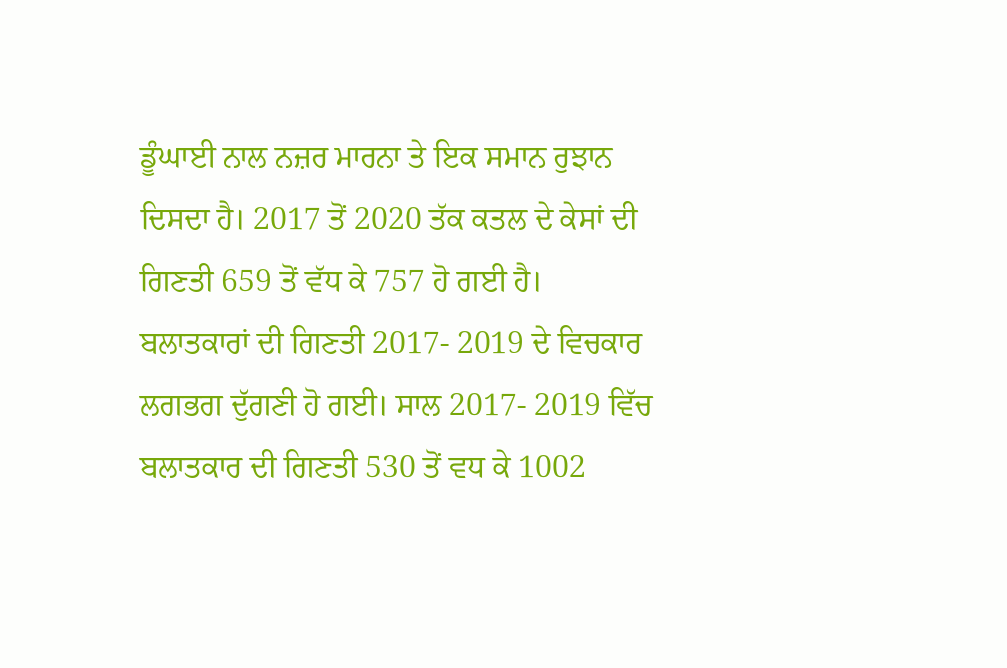ਡੂੰਘਾਈ ਨਾਲ ਨਜ਼ਰ ਮਾਰਨਾ ਤੇ ਇਕ ਸਮਾਨ ਰੁਝਾਨ ਦਿਸਦਾ ਹੈ। 2017 ਤੋਂ 2020 ਤੱਕ ਕਤਲ ਦੇ ਕੇਸਾਂ ਦੀ ਗਿਣਤੀ 659 ਤੋਂ ਵੱਧ ਕੇ 757 ਹੋ ਗਈ ਹੈ।
ਬਲਾਤਕਾਰਾਂ ਦੀ ਗਿਣਤੀ 2017- 2019 ਦੇ ਵਿਚਕਾਰ ਲਗਭਗ ਦੁੱਗਣੀ ਹੋ ਗਈ। ਸਾਲ 2017- 2019 ਵਿੱਚ ਬਲਾਤਕਾਰ ਦੀ ਗਿਣਤੀ 530 ਤੋਂ ਵਧ ਕੇ 1002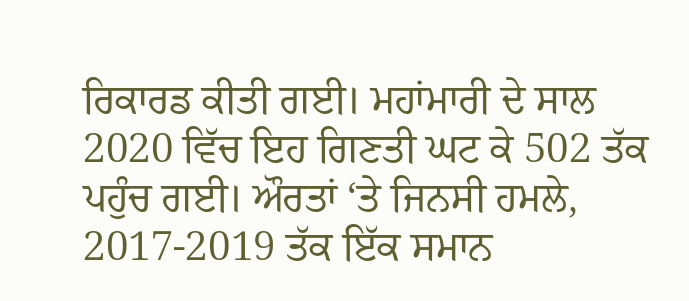ਰਿਕਾਰਡ ਕੀਤੀ ਗਈ। ਮਹਾਂਮਾਰੀ ਦੇ ਸਾਲ 2020 ਵਿੱਚ ਇਹ ਗਿਣਤੀ ਘਟ ਕੇ 502 ਤੱਕ ਪਹੁੰਚ ਗਈ। ਔਰਤਾਂ ‘ਤੇ ਜਿਨਸੀ ਹਮਲੇ, 2017-2019 ਤੱਕ ਇੱਕ ਸਮਾਨ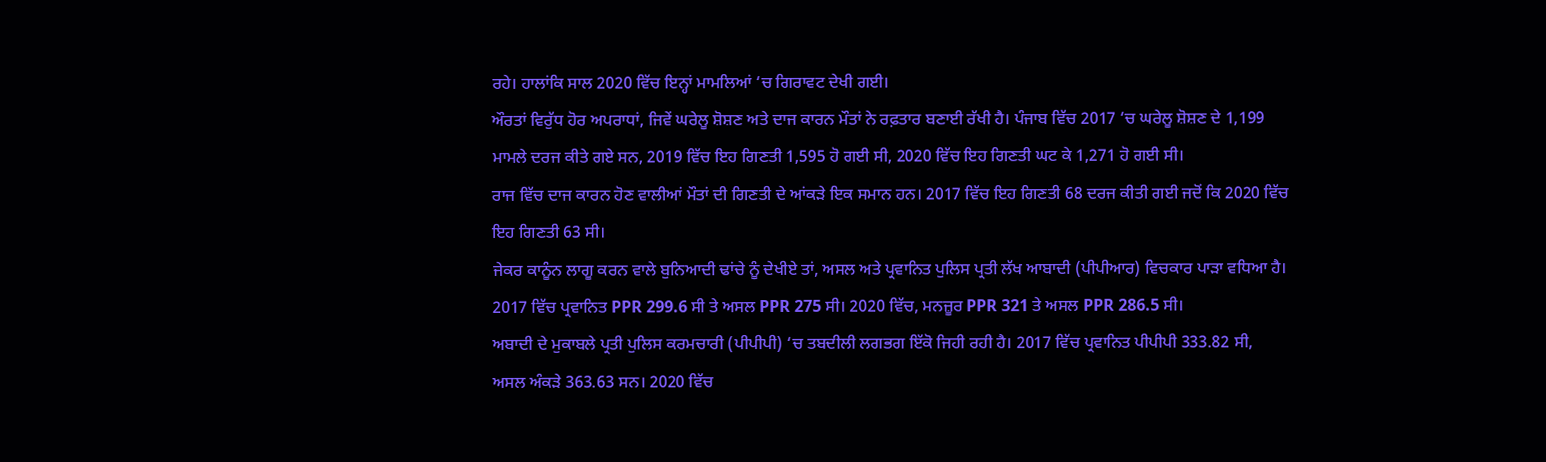ਰਹੇ। ਹਾਲਾਂਕਿ ਸਾਲ 2020 ਵਿੱਚ ਇਨ੍ਹਾਂ ਮਾਮਲਿਆਂ ‘ਚ ਗਿਰਾਵਟ ਦੇਖੀ ਗਈ।
ਔਰਤਾਂ ਵਿਰੁੱਧ ਹੋਰ ਅਪਰਾਧਾਂ, ਜਿਵੇਂ ਘਰੇਲੂ ਸ਼ੋਸ਼ਣ ਅਤੇ ਦਾਜ ਕਾਰਨ ਮੌਤਾਂ ਨੇ ਰਫ਼ਤਾਰ ਬਣਾਈ ਰੱਖੀ ਹੈ। ਪੰਜਾਬ ਵਿੱਚ 2017 ‘ਚ ਘਰੇਲੂ ਸ਼ੋਸ਼ਣ ਦੇ 1,199 ਮਾਮਲੇ ਦਰਜ ਕੀਤੇ ਗਏ ਸਨ, 2019 ਵਿੱਚ ਇਹ ਗਿਣਤੀ 1,595 ਹੋ ਗਈ ਸੀ, 2020 ਵਿੱਚ ਇਹ ਗਿਣਤੀ ਘਟ ਕੇ 1,271 ਹੋ ਗਈ ਸੀ।
ਰਾਜ ਵਿੱਚ ਦਾਜ ਕਾਰਨ ਹੋਣ ਵਾਲੀਆਂ ਮੌਤਾਂ ਦੀ ਗਿਣਤੀ ਦੇ ਆਂਕੜੇ ਇਕ ਸਮਾਨ ਹਨ। 2017 ਵਿੱਚ ਇਹ ਗਿਣਤੀ 68 ਦਰਜ ਕੀਤੀ ਗਈ ਜਦੋਂ ਕਿ 2020 ਵਿੱਚ ਇਹ ਗਿਣਤੀ 63 ਸੀ।
ਜੇਕਰ ਕਾਨੂੰਨ ਲਾਗੂ ਕਰਨ ਵਾਲੇ ਬੁਨਿਆਦੀ ਢਾਂਚੇ ਨੂੰ ਦੇਖੀਏ ਤਾਂ, ਅਸਲ ਅਤੇ ਪ੍ਰਵਾਨਿਤ ਪੁਲਿਸ ਪ੍ਰਤੀ ਲੱਖ ਆਬਾਦੀ (ਪੀਪੀਆਰ) ਵਿਚਕਾਰ ਪਾੜਾ ਵਧਿਆ ਹੈ। 2017 ਵਿੱਚ ਪ੍ਰਵਾਨਿਤ PPR 299.6 ਸੀ ਤੇ ਅਸਲ PPR 275 ਸੀ। 2020 ਵਿੱਚ, ਮਨਜ਼ੂਰ PPR 321 ਤੇ ਅਸਲ PPR 286.5 ਸੀ।
ਅਬਾਦੀ ਦੇ ਮੁਕਾਬਲੇ ਪ੍ਰਤੀ ਪੁਲਿਸ ਕਰਮਚਾਰੀ (ਪੀਪੀਪੀ) ‘ਚ ਤਬਦੀਲੀ ਲਗਭਗ ਇੱਕੋ ਜਿਹੀ ਰਹੀ ਹੈ। 2017 ਵਿੱਚ ਪ੍ਰਵਾਨਿਤ ਪੀਪੀਪੀ 333.82 ਸੀ, ਅਸਲ ਅੰਕੜੇ 363.63 ਸਨ। 2020 ਵਿੱਚ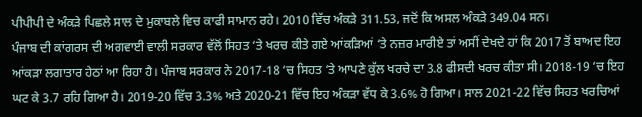ਪੀਪੀਪੀ ਦੇ ਅੰਕੜੇ ਪਿਛਲੇ ਸਾਲ ਦੇ ਮੁਕਾਬਲੇ ਵਿਚ ਕਾਫੀ ਸਾਮਾਨ ਰਹੇ। 2010 ਵਿੱਚ ਅੰਕੜੇ 311.53, ਜਦੋਂ ਕਿ ਅਸਲ ਅੰਕੜੇ 349.04 ਸਨ।
ਪੰਜਾਬ ਦੀ ਕਾਂਗਰਸ ਦੀ ਅਗਵਾਈ ਵਾਲੀ ਸਰਕਾਰ ਵੱਲੋਂ ਸਿਹਤ ‘ਤੇ ਖਰਚ ਕੀਤੇ ਗਏ ਆਂਕੜਿਆਂ ‘ਤੇ ਨਜ਼ਰ ਮਾਰੀਏ ਤਾਂ ਅਸੀਂ ਦੇਖਦੇ ਹਾਂ ਕਿ 2017 ਤੋਂ ਬਾਅਦ ਇਹ ਆਂਕੜਾ ਲਗਾਤਾਰ ਹੇਠਾਂ ਆ ਰਿਹਾ ਹੈ। ਪੰਜਾਬ ਸਰਕਾਰ ਨੇ 2017-18 ‘ਚ ਸਿਹਤ ‘ਤੇ ਆਪਣੇ ਕੁੱਲ ਖਰਚੇ ਦਾ 3.8 ਫੀਸਦੀ ਖਰਚ ਕੀਤਾ ਸੀ। 2018-19 ‘ਚ ਇਹ ਘਟ ਕੇ 3.7 ਰਹਿ ਗਿਆ ਹੈ। 2019-20 ਵਿੱਚ 3.3% ਅਤੇ 2020-21 ਵਿੱਚ ਇਹ ਅੰਕੜਾ ਵੱਧ ਕੇ 3.6% ਹੋ ਗਿਆ। ਸਾਲ 2021-22 ਵਿੱਚ ਸਿਹਤ ਖਰਚਿਆਂ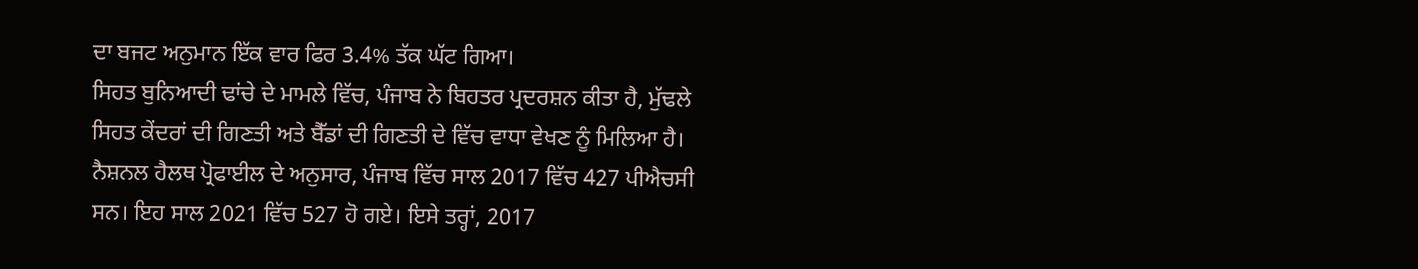ਦਾ ਬਜਟ ਅਨੁਮਾਨ ਇੱਕ ਵਾਰ ਫਿਰ 3.4% ਤੱਕ ਘੱਟ ਗਿਆ।
ਸਿਹਤ ਬੁਨਿਆਦੀ ਢਾਂਚੇ ਦੇ ਮਾਮਲੇ ਵਿੱਚ, ਪੰਜਾਬ ਨੇ ਬਿਹਤਰ ਪ੍ਰਦਰਸ਼ਨ ਕੀਤਾ ਹੈ, ਮੁੱਢਲੇ ਸਿਹਤ ਕੇਂਦਰਾਂ ਦੀ ਗਿਣਤੀ ਅਤੇ ਬੈੱਡਾਂ ਦੀ ਗਿਣਤੀ ਦੇ ਵਿੱਚ ਵਾਧਾ ਵੇਖਣ ਨੂੰ ਮਿਲਿਆ ਹੈ। ਨੈਸ਼ਨਲ ਹੈਲਥ ਪ੍ਰੋਫਾਈਲ ਦੇ ਅਨੁਸਾਰ, ਪੰਜਾਬ ਵਿੱਚ ਸਾਲ 2017 ਵਿੱਚ 427 ਪੀਐਚਸੀ ਸਨ। ਇਹ ਸਾਲ 2021 ਵਿੱਚ 527 ਹੋ ਗਏ। ਇਸੇ ਤਰ੍ਹਾਂ, 2017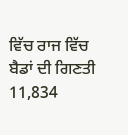ਵਿੱਚ ਰਾਜ ਵਿੱਚ ਬੈਡਾਂ ਦੀ ਗਿਣਤੀ 11,834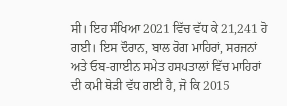ਸੀ। ਇਹ ਸੰਖਿਆ 2021 ਵਿੱਚ ਵੱਧ ਕੇ 21,241 ਹੋ ਗਈ। ਇਸ ਦੌਰਾਨ, ਬਾਲ ਰੋਗ ਮਾਹਿਰਾਂ, ਸਰਜਨਾਂ ਅਤੇ ਓਬ-ਗਾਈਨ ਸਮੇਤ ਹਸਪਤਾਲਾਂ ਵਿੱਚ ਮਾਹਿਰਾਂ ਦੀ ਕਮੀ ਥੋੜੀ ਵੱਧ ਗਈ ਹੈ, ਜੋ ਕਿ 2015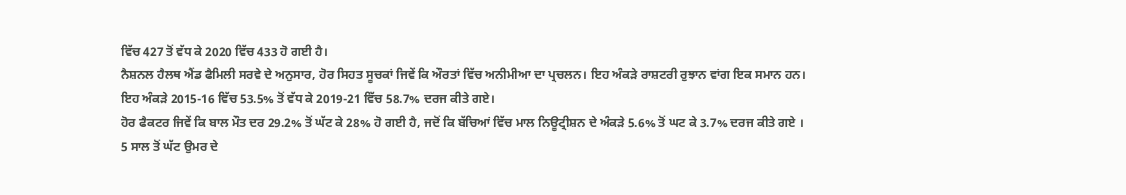ਵਿੱਚ 427 ਤੋਂ ਵੱਧ ਕੇ 2020 ਵਿੱਚ 433 ਹੋ ਗਈ ਹੈ।
ਨੈਸ਼ਨਲ ਹੈਲਥ ਐਂਡ ਫੈਮਿਲੀ ਸਰਵੇ ਦੇ ਅਨੁਸਾਰ, ਹੋਰ ਸਿਹਤ ਸੂਚਕਾਂ ਜਿਵੇਂ ਕਿ ਔਰਤਾਂ ਵਿੱਚ ਅਨੀਮੀਆ ਦਾ ਪ੍ਰਚਲਨ। ਇਹ ਅੰਕੜੇ ਰਾਸ਼ਟਰੀ ਰੁਝਾਨ ਵਾਂਗ ਇਕ ਸਮਾਨ ਹਨ। ਇਹ ਅੰਕੜੇ 2015-16 ਵਿੱਚ 53.5% ਤੋਂ ਵੱਧ ਕੇ 2019-21 ਵਿੱਚ 58.7% ਦਰਜ ਕੀਤੇ ਗਏ।
ਹੋਰ ਫੈਕਟਰ ਜਿਵੇਂ ਕਿ ਬਾਲ ਮੌਤ ਦਰ 29.2% ਤੋਂ ਘੱਟ ਕੇ 28% ਹੋ ਗਈ ਹੈ, ਜਦੋਂ ਕਿ ਬੱਚਿਆਂ ਵਿੱਚ ਮਾਲ ਨਿਊਟ੍ਰੀਸ਼ਨ ਦੇ ਅੰਕੜੇ 5.6% ਤੋਂ ਘਟ ਕੇ 3.7% ਦਰਜ ਕੀਤੇ ਗਏ ।
5 ਸਾਲ ਤੋਂ ਘੱਟ ਉਮਰ ਦੇ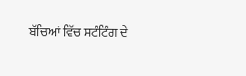ਬੱਚਿਆਂ ਵਿੱਚ ਸਟੰਟਿੰਗ ਦੇ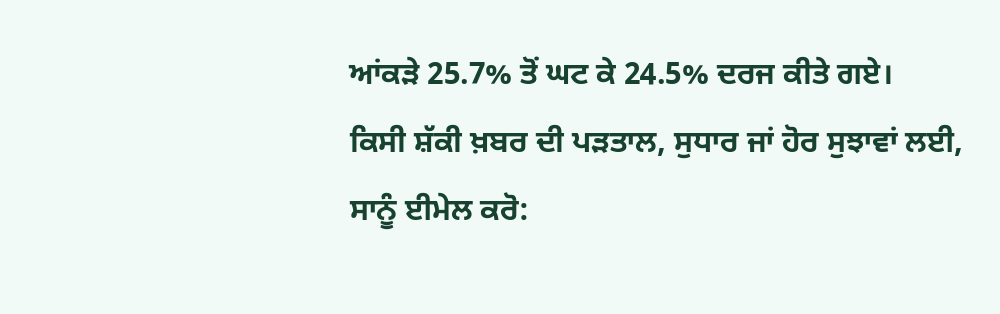ਆਂਕੜੇ 25.7% ਤੋਂ ਘਟ ਕੇ 24.5% ਦਰਜ ਕੀਤੇ ਗਏ।
ਕਿਸੀ ਸ਼ੱਕੀ ਖ਼ਬਰ ਦੀ ਪੜਤਾਲ, ਸੁਧਾਰ ਜਾਂ ਹੋਰ ਸੁਝਾਵਾਂ ਲਈ, ਸਾਨੂੰ ਈਮੇਲ ਕਰੋ: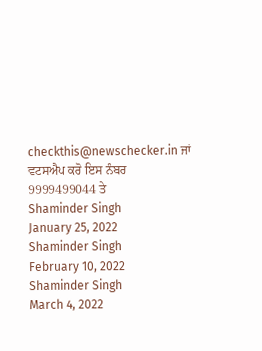checkthis@newschecker.in ਜਾਂ ਵਟਸਐਪ ਕਰੋ ਇਸ ਨੰਬਰ 9999499044 ਤੇ
Shaminder Singh
January 25, 2022
Shaminder Singh
February 10, 2022
Shaminder Singh
March 4, 2022